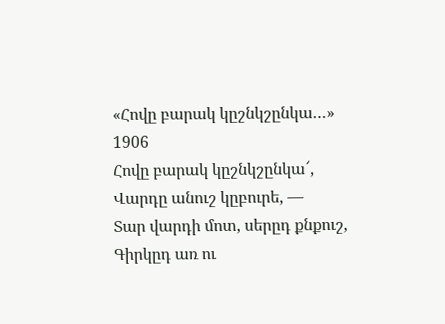«Հովը բարակ կըշնկշընկա…»
1906
Հովը բարակ կըշնկշընկա՜,
Վարդը անուշ կըբուրե, —
Տար վարդի մոտ, սերըդ քնքուշ,
Գիրկըդ առ ու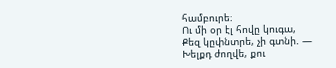համբուրե։
Ու մի օր էլ հովը կուգա,
Քեզ կըփնտրե, չի գտնի. —
Խելքդ ժողվե, քու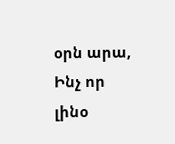օրն արա,
Ինչ որ լինօ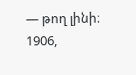— թող լինի։
1906,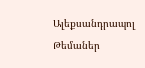Ալեքսանդրապոլ
Թեմաներ